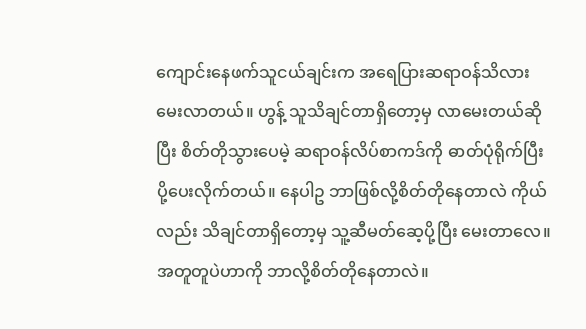ကျောင်းနေဖက်သူငယ်ချင်းက အရေပြားဆရာဝန်သိလား မေးလာတယ်။ ဟွန့် သူသိချင်တာရှိတော့မှ လာမေးတယ်ဆိုပြီး စိတ်တိုသွားပေမဲ့ ဆရာဝန်လိပ်စာကဒ်ကို ဓာတ်ပုံရိုက်ပြီး ပို့ပေးလိုက်တယ်။ နေပါဥ ဘာဖြစ်လို့စိတ်တိုနေတာလဲ ကိုယ်လည်း သိချင်တာရှိတော့မှ သူ့ဆီမတ်ဆေ့ပို့ပြီး မေးတာလေ။ အတူတူပဲဟာကို ဘာလို့စိတ်တိုနေတာလဲ။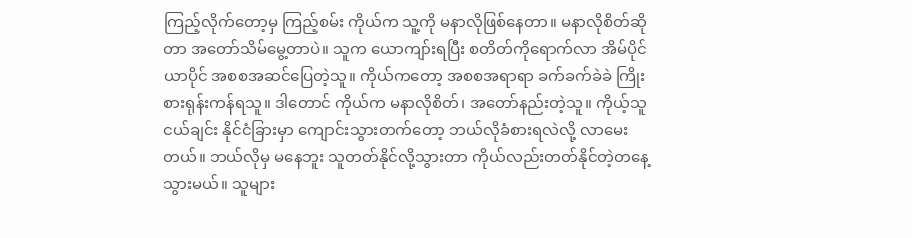ကြည့်လိုက်တော့မှ ကြည့်စမ်း ကိုယ်က သူ့ကို မနာလိုဖြစ်နေတာ။ မနာလိုစိတ်ဆိုတာ အတော်သိမ်မွေ့တာပဲ။ သူက ယောကျာ်းရပြီး စတိတ်ကိုရောက်လာ အိမ်ပိုင်ယာပိုင် အစစအဆင်ပြေတဲ့သူ။ ကိုယ်ကတော့ အစစအရာရာ ခက်ခက်ခဲခဲ ကြိုးစားရုန်းကန်ရသူ။ ဒါတောင် ကိုယ်က မနာလိုစိတ်၊ အတော်နည်းတဲ့သူ။ ကိုယ့်သူငယ်ချင်း နိုင်ငံခြားမှာ ကျောင်းသွားတက်တော့ ဘယ်လိုခံစားရလဲလို့ လာမေးတယ်။ ဘယ်လိုမှ မနေဘူး သူတတ်နိုင်လို့သွားတာ ကိုယ်လည်းတတ်နိုင်တဲ့တနေ့ သွားမယ်။ သူများ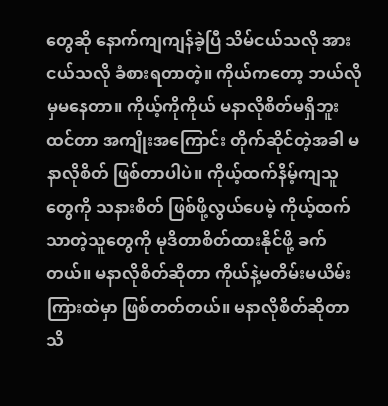တွေဆို နောက်ကျကျန်ခဲ့ပြီ သိမ်ငယ်သလို အားငယ်သလို ခံစားရတာတဲ့။ ကိုယ်ကတော့ ဘယ်လိုမှမနေတာ။ ကိုယ့်ကိုကိုယ် မနာလိုစိတ်မရှိဘူးထင်တာ အကျိုးအကြောင်း တိုက်ဆိုင်တဲ့အခါ မနာလိုစိတ် ဖြစ်တာပါပဲ။ ကိုယ့်ထက်နိမ့်ကျသူတွေကို သနားစိတ် ဖြစ်ဖို့လွယ်ပေမဲ့ ကိုယ့်ထက်သာတဲ့သူတွေကို မုဒိတာစိတ်ထားနိုင်ဖို့ ခက်တယ်။ မနာလိုစိတ်ဆိုတာ ကိုယ်နဲ့မတိမ်းမယိမ်းကြားထဲမှာ ဖြစ်တတ်တယ်။ မနာလိုစိတ်ဆိုတာသိ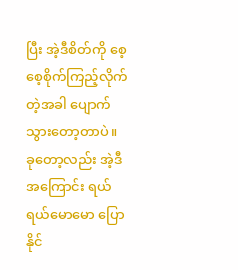ပြီး အဲ့ဒီစိတ်ကို စေ့စေ့စိုက်ကြည့်လိုက်တဲ့အခါ ပျောက်သွားတော့တာပဲ။ ခုတော့လည်း အဲ့ဒီအကြောင်း ရယ်ရယ်မောမော ပြောနိုင်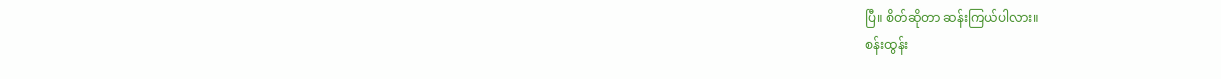ပြီ။ စိတ်ဆိုတာ ဆန်းကြယ်ပါလား။
စန်းထွန်း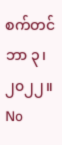စက်တင်ဘာ ၃၊ ၂၀၂၂။
No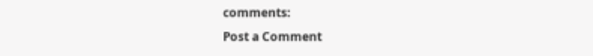comments:
Post a Comment